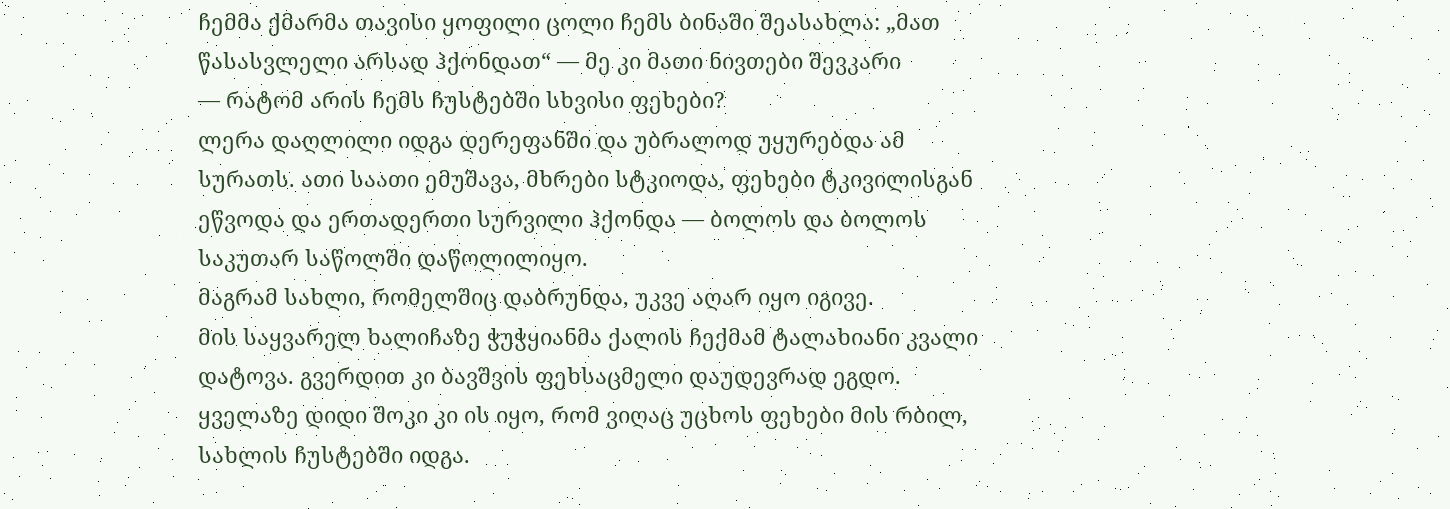ჩემმა ქმარმა თავისი ყოფილი ცოლი ჩემს ბინაში შეასახლა: „მათ წასასვლელი არსად ჰქონდათ“ — მე კი მათი ნივთები შევკარი
— რატომ არის ჩემს ჩუსტებში სხვისი ფეხები?
ლერა დაღლილი იდგა დერეფანში და უბრალოდ უყურებდა ამ სურათს. ათი საათი ემუშავა, მხრები სტკიოდა, ფეხები ტკივილისგან ეწვოდა და ერთადერთი სურვილი ჰქონდა — ბოლოს და ბოლოს საკუთარ საწოლში დაწოლილიყო.
მაგრამ სახლი, რომელშიც დაბრუნდა, უკვე აღარ იყო იგივე.
მის საყვარელ ხალიჩაზე ჭუჭყიანმა ქალის ჩექმამ ტალახიანი კვალი დატოვა. გვერდით კი ბავშვის ფეხსაცმელი დაუდევრად ეგდო. ყველაზე დიდი შოკი კი ის იყო, რომ ვიღაც უცხოს ფეხები მის რბილ, სახლის ჩუსტებში იდგა.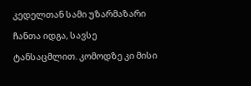კედელთან სამი უზარმაზარი ჩანთა იდგა, სავსე ტანსაცმლით. კომოდზე კი მისი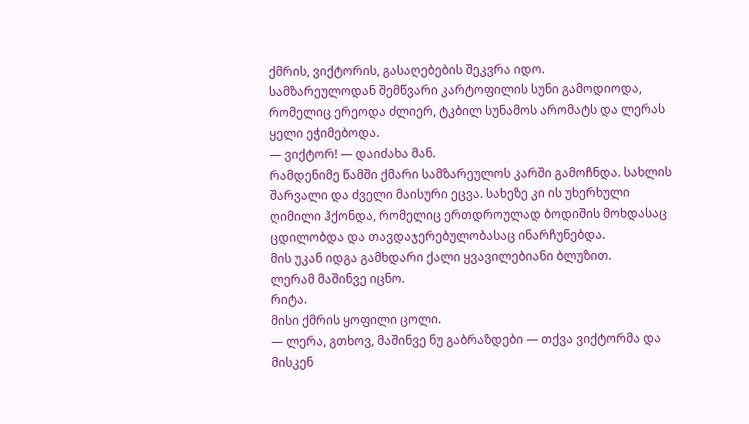ქმრის, ვიქტორის, გასაღებების შეკვრა იდო.
სამზარეულოდან შემწვარი კარტოფილის სუნი გამოდიოდა, რომელიც ერეოდა ძლიერ, ტკბილ სუნამოს არომატს და ლერას ყელი ეჭიმებოდა.
— ვიქტორ! — დაიძახა მან.
რამდენიმე წამში ქმარი სამზარეულოს კარში გამოჩნდა. სახლის შარვალი და ძველი მაისური ეცვა. სახეზე კი ის უხერხული ღიმილი ჰქონდა, რომელიც ერთდროულად ბოდიშის მოხდასაც ცდილობდა და თავდაჯერებულობასაც ინარჩუნებდა.
მის უკან იდგა გამხდარი ქალი ყვავილებიანი ბლუზით.
ლერამ მაშინვე იცნო.
რიტა.
მისი ქმრის ყოფილი ცოლი.
— ლერა, გთხოვ, მაშინვე ნუ გაბრაზდები — თქვა ვიქტორმა და მისკენ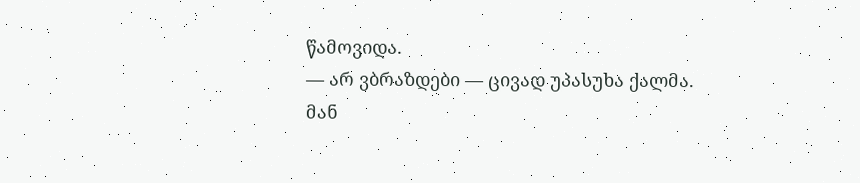წამოვიდა.
— არ ვბრაზდები — ცივად უპასუხა ქალმა.
მან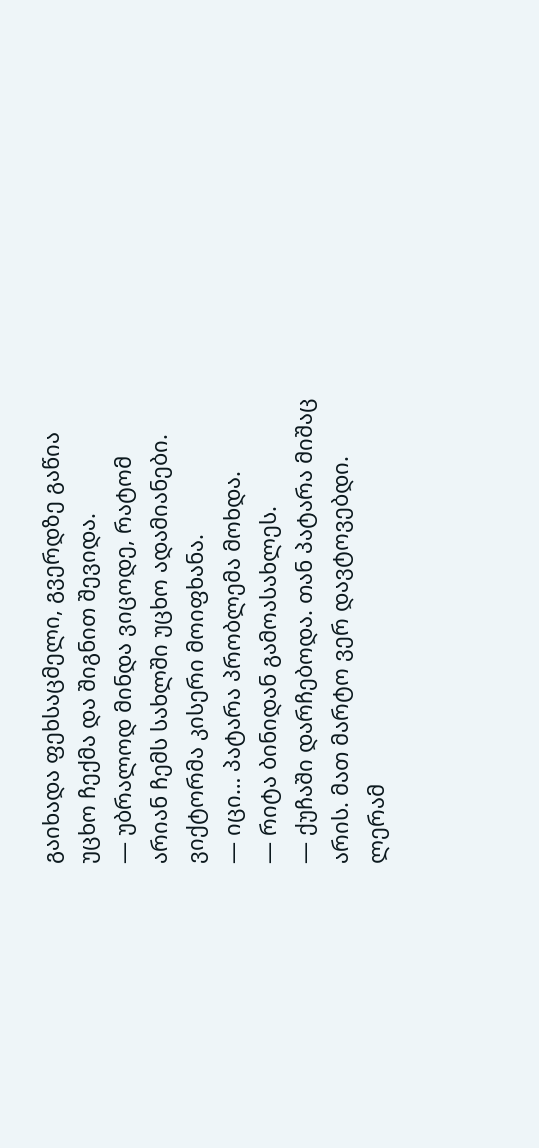გაიხადა ფეხსაცმელი, გვერდზე გაწია უცხო ჩექმა და შიგნით შევიდა.
— უბრალოდ მინდა ვიცოდე, რატომ არიან ჩემს სახლში უცხო ადამიანები.
ვიქტორმა კისერი მოიფხანა.
— იცი… პატარა პრობლემა მოხდა.
— რიტა ბინიდან გამოასახლეს.
— ქუჩაში დარჩებოდა. თან პატარა მიშაც არის. მათ მარტო ვერ დავტოვებდი.
ლერამ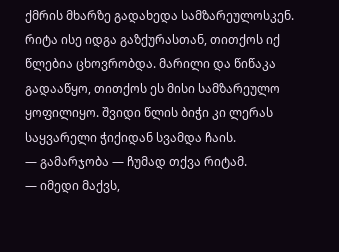ქმრის მხარზე გადახედა სამზარეულოსკენ.
რიტა ისე იდგა გაზქურასთან, თითქოს იქ წლებია ცხოვრობდა. მარილი და წიწაკა გადააწყო, თითქოს ეს მისი სამზარეულო ყოფილიყო. შვიდი წლის ბიჭი კი ლერას საყვარელი ჭიქიდან სვამდა ჩაის.
— გამარჯობა — ჩუმად თქვა რიტამ.
— იმედი მაქვს,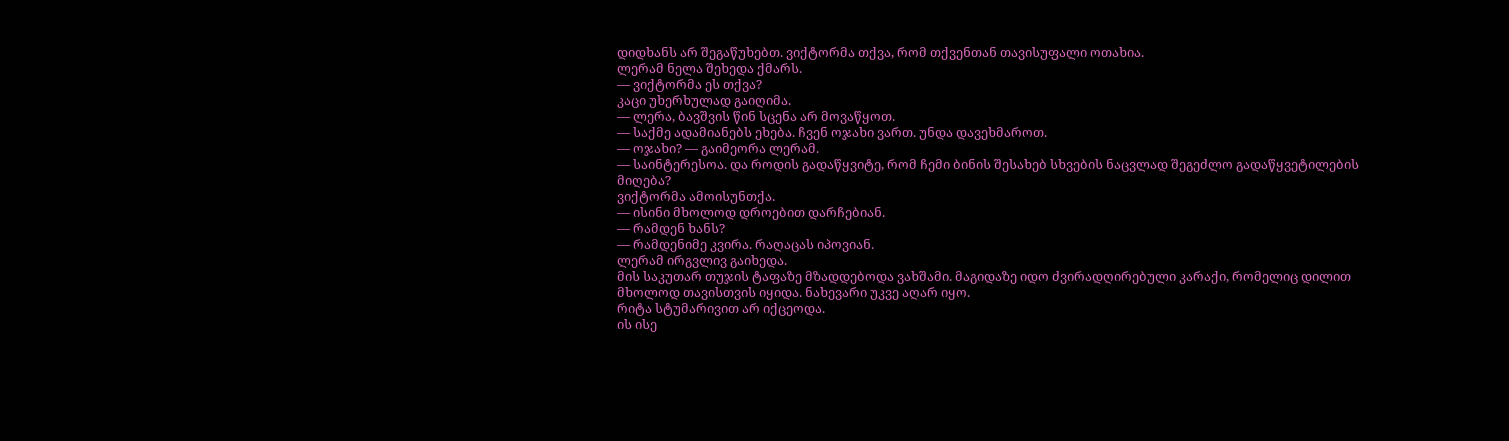დიდხანს არ შეგაწუხებთ. ვიქტორმა თქვა, რომ თქვენთან თავისუფალი ოთახია.
ლერამ ნელა შეხედა ქმარს.
— ვიქტორმა ეს თქვა?
კაცი უხერხულად გაიღიმა.
— ლერა, ბავშვის წინ სცენა არ მოვაწყოთ.
— საქმე ადამიანებს ეხება. ჩვენ ოჯახი ვართ. უნდა დავეხმაროთ.
— ოჯახი? — გაიმეორა ლერამ.
— საინტერესოა. და როდის გადაწყვიტე, რომ ჩემი ბინის შესახებ სხვების ნაცვლად შეგეძლო გადაწყვეტილების მიღება?
ვიქტორმა ამოისუნთქა.
— ისინი მხოლოდ დროებით დარჩებიან.
— რამდენ ხანს?
— რამდენიმე კვირა. რაღაცას იპოვიან.
ლერამ ირგვლივ გაიხედა.
მის საკუთარ თუჯის ტაფაზე მზადდებოდა ვახშამი. მაგიდაზე იდო ძვირადღირებული კარაქი, რომელიც დილით მხოლოდ თავისთვის იყიდა. ნახევარი უკვე აღარ იყო.
რიტა სტუმარივით არ იქცეოდა.
ის ისე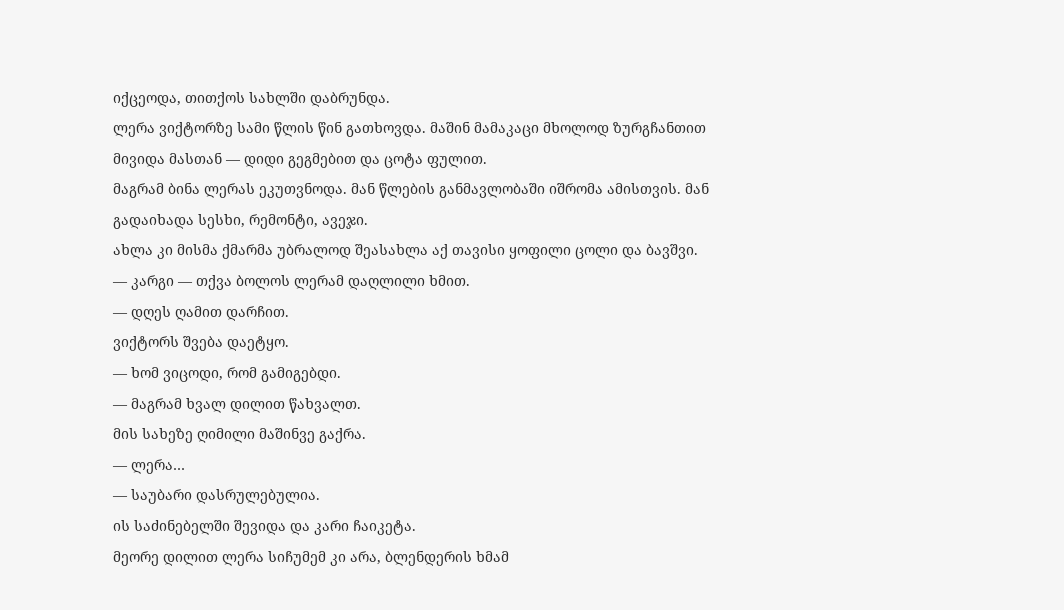იქცეოდა, თითქოს სახლში დაბრუნდა.
ლერა ვიქტორზე სამი წლის წინ გათხოვდა. მაშინ მამაკაცი მხოლოდ ზურგჩანთით მივიდა მასთან — დიდი გეგმებით და ცოტა ფულით.
მაგრამ ბინა ლერას ეკუთვნოდა. მან წლების განმავლობაში იშრომა ამისთვის. მან გადაიხადა სესხი, რემონტი, ავეჯი.
ახლა კი მისმა ქმარმა უბრალოდ შეასახლა აქ თავისი ყოფილი ცოლი და ბავშვი.
— კარგი — თქვა ბოლოს ლერამ დაღლილი ხმით.
— დღეს ღამით დარჩით.
ვიქტორს შვება დაეტყო.
— ხომ ვიცოდი, რომ გამიგებდი.
— მაგრამ ხვალ დილით წახვალთ.
მის სახეზე ღიმილი მაშინვე გაქრა.
— ლერა…
— საუბარი დასრულებულია.
ის საძინებელში შევიდა და კარი ჩაიკეტა.
მეორე დილით ლერა სიჩუმემ კი არა, ბლენდერის ხმამ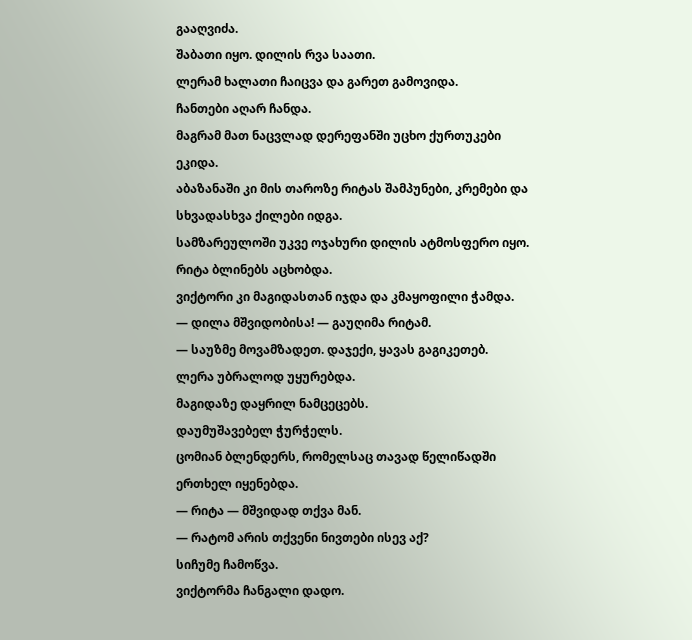გააღვიძა.
შაბათი იყო. დილის რვა საათი.
ლერამ ხალათი ჩაიცვა და გარეთ გამოვიდა.
ჩანთები აღარ ჩანდა.
მაგრამ მათ ნაცვლად დერეფანში უცხო ქურთუკები ეკიდა.
აბაზანაში კი მის თაროზე რიტას შამპუნები, კრემები და სხვადასხვა ქილები იდგა.
სამზარეულოში უკვე ოჯახური დილის ატმოსფერო იყო.
რიტა ბლინებს აცხობდა.
ვიქტორი კი მაგიდასთან იჯდა და კმაყოფილი ჭამდა.
— დილა მშვიდობისა! — გაუღიმა რიტამ.
— საუზმე მოვამზადეთ. დაჯექი, ყავას გაგიკეთებ.
ლერა უბრალოდ უყურებდა.
მაგიდაზე დაყრილ ნამცეცებს.
დაუმუშავებელ ჭურჭელს.
ცომიან ბლენდერს, რომელსაც თავად წელიწადში ერთხელ იყენებდა.
— რიტა — მშვიდად თქვა მან.
— რატომ არის თქვენი ნივთები ისევ აქ?
სიჩუმე ჩამოწვა.
ვიქტორმა ჩანგალი დადო.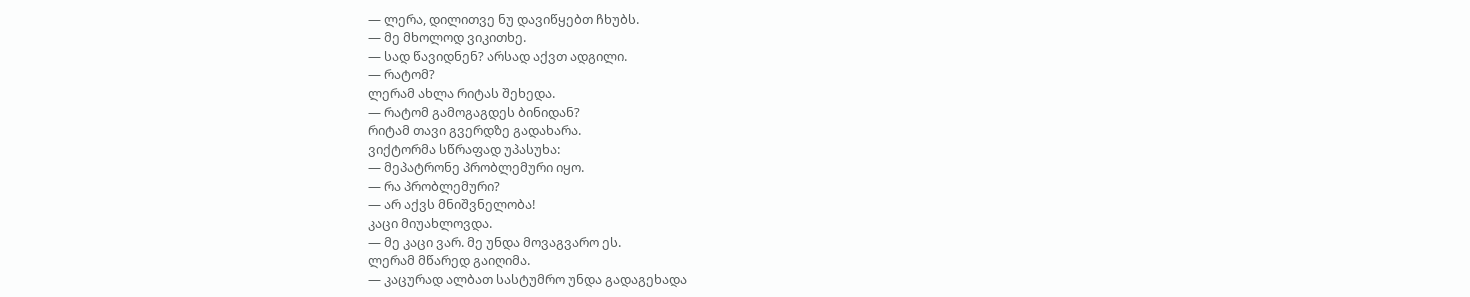— ლერა, დილითვე ნუ დავიწყებთ ჩხუბს.
— მე მხოლოდ ვიკითხე.
— სად წავიდნენ? არსად აქვთ ადგილი.
— რატომ?
ლერამ ახლა რიტას შეხედა.
— რატომ გამოგაგდეს ბინიდან?
რიტამ თავი გვერდზე გადახარა.
ვიქტორმა სწრაფად უპასუხა:
— მეპატრონე პრობლემური იყო.
— რა პრობლემური?
— არ აქვს მნიშვნელობა!
კაცი მიუახლოვდა.
— მე კაცი ვარ. მე უნდა მოვაგვარო ეს.
ლერამ მწარედ გაიღიმა.
— კაცურად ალბათ სასტუმრო უნდა გადაგეხადა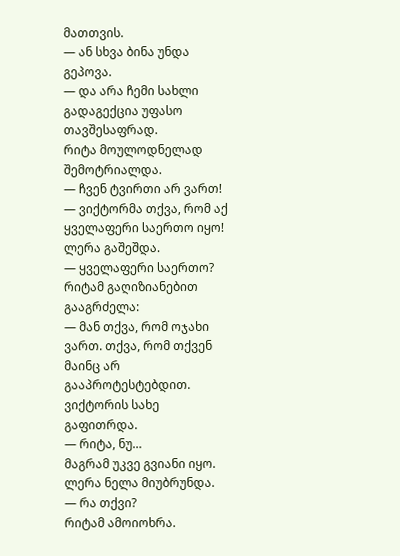მათთვის.
— ან სხვა ბინა უნდა გეპოვა.
— და არა ჩემი სახლი გადაგექცია უფასო თავშესაფრად.
რიტა მოულოდნელად შემოტრიალდა.
— ჩვენ ტვირთი არ ვართ!
— ვიქტორმა თქვა, რომ აქ ყველაფერი საერთო იყო!
ლერა გაშეშდა.
— ყველაფერი საერთო?
რიტამ გაღიზიანებით გააგრძელა:
— მან თქვა, რომ ოჯახი ვართ. თქვა, რომ თქვენ მაინც არ გააპროტესტებდით.
ვიქტორის სახე გაფითრდა.
— რიტა, ნუ…
მაგრამ უკვე გვიანი იყო.
ლერა ნელა მიუბრუნდა.
— რა თქვი?
რიტამ ამოიოხრა.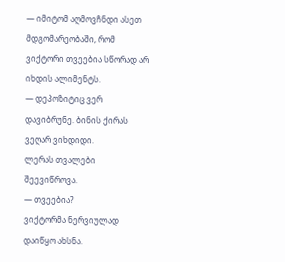— იმიტომ აღმოვჩნდი ასეთ მდგომარეობაში, რომ ვიქტორი თვეებია სწორად არ იხდის ალიმენტს.
— დეპოზიტიც ვერ დავიბრუნე. ბინის ქირას ვეღარ ვიხდიდი.
ლერას თვალები შეევიწროვა.
— თვეებია?
ვიქტორმა ნერვიულად დაიწყო ახსნა.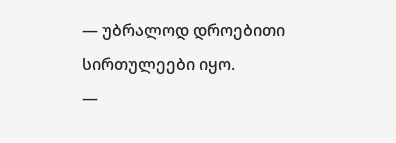— უბრალოდ დროებითი სირთულეები იყო.
—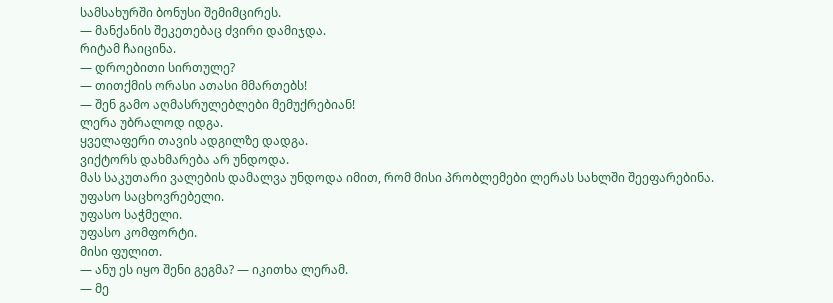სამსახურში ბონუსი შემიმცირეს.
— მანქანის შეკეთებაც ძვირი დამიჯდა.
რიტამ ჩაიცინა.
— დროებითი სირთულე?
— თითქმის ორასი ათასი მმართებს!
— შენ გამო აღმასრულებლები მემუქრებიან!
ლერა უბრალოდ იდგა.
ყველაფერი თავის ადგილზე დადგა.
ვიქტორს დახმარება არ უნდოდა.
მას საკუთარი ვალების დამალვა უნდოდა იმით, რომ მისი პრობლემები ლერას სახლში შეეფარებინა.
უფასო საცხოვრებელი.
უფასო საჭმელი.
უფასო კომფორტი.
მისი ფულით.
— ანუ ეს იყო შენი გეგმა? — იკითხა ლერამ.
— მე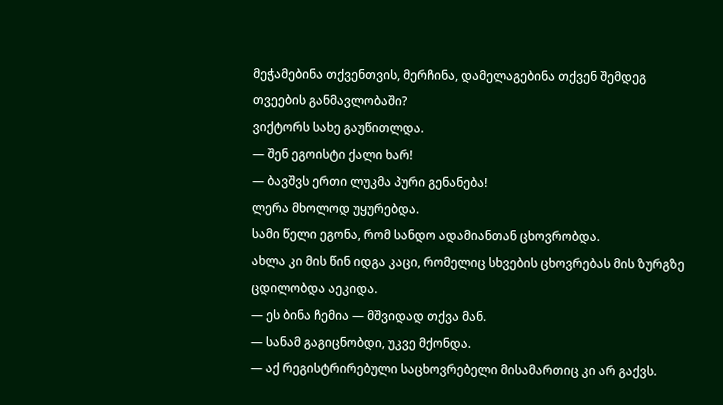მეჭამებინა თქვენთვის, მერჩინა, დამელაგებინა თქვენ შემდეგ თვეების განმავლობაში?
ვიქტორს სახე გაუწითლდა.
— შენ ეგოისტი ქალი ხარ!
— ბავშვს ერთი ლუკმა პური გენანება!
ლერა მხოლოდ უყურებდა.
სამი წელი ეგონა, რომ სანდო ადამიანთან ცხოვრობდა.
ახლა კი მის წინ იდგა კაცი, რომელიც სხვების ცხოვრებას მის ზურგზე ცდილობდა აეკიდა.
— ეს ბინა ჩემია — მშვიდად თქვა მან.
— სანამ გაგიცნობდი, უკვე მქონდა.
— აქ რეგისტრირებული საცხოვრებელი მისამართიც კი არ გაქვს.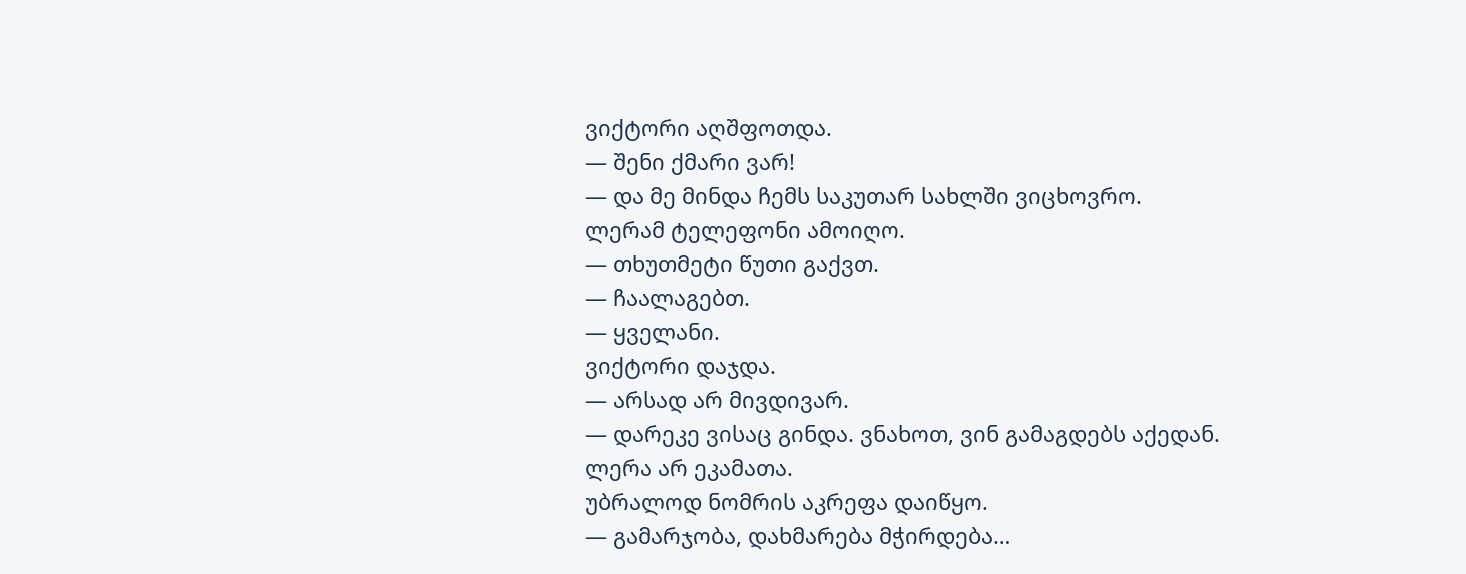ვიქტორი აღშფოთდა.
— შენი ქმარი ვარ!
— და მე მინდა ჩემს საკუთარ სახლში ვიცხოვრო.
ლერამ ტელეფონი ამოიღო.
— თხუთმეტი წუთი გაქვთ.
— ჩაალაგებთ.
— ყველანი.
ვიქტორი დაჯდა.
— არსად არ მივდივარ.
— დარეკე ვისაც გინდა. ვნახოთ, ვინ გამაგდებს აქედან.
ლერა არ ეკამათა.
უბრალოდ ნომრის აკრეფა დაიწყო.
— გამარჯობა, დახმარება მჭირდება…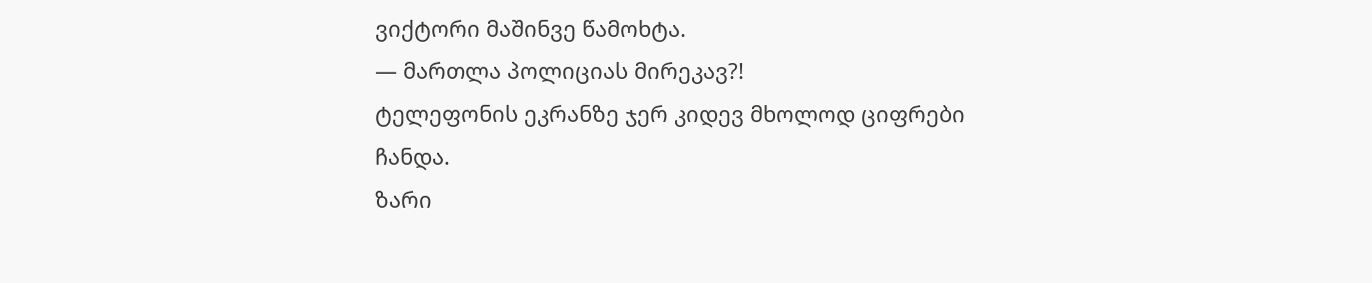ვიქტორი მაშინვე წამოხტა.
— მართლა პოლიციას მირეკავ?!
ტელეფონის ეკრანზე ჯერ კიდევ მხოლოდ ციფრები ჩანდა.
ზარი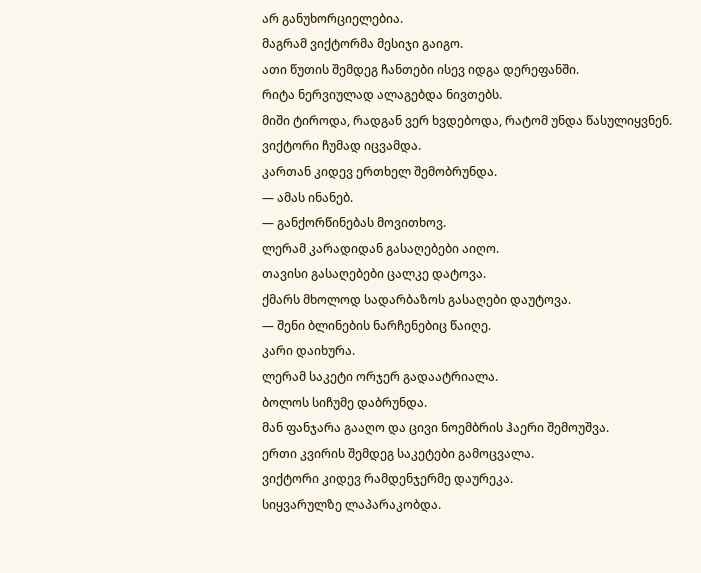არ განუხორციელებია.
მაგრამ ვიქტორმა მესიჯი გაიგო.
ათი წუთის შემდეგ ჩანთები ისევ იდგა დერეფანში.
რიტა ნერვიულად ალაგებდა ნივთებს.
მიში ტიროდა, რადგან ვერ ხვდებოდა, რატომ უნდა წასულიყვნენ.
ვიქტორი ჩუმად იცვამდა.
კართან კიდევ ერთხელ შემობრუნდა.
— ამას ინანებ.
— განქორწინებას მოვითხოვ.
ლერამ კარადიდან გასაღებები აიღო.
თავისი გასაღებები ცალკე დატოვა.
ქმარს მხოლოდ სადარბაზოს გასაღები დაუტოვა.
— შენი ბლინების ნარჩენებიც წაიღე.
კარი დაიხურა.
ლერამ საკეტი ორჯერ გადაატრიალა.
ბოლოს სიჩუმე დაბრუნდა.
მან ფანჯარა გააღო და ცივი ნოემბრის ჰაერი შემოუშვა.
ერთი კვირის შემდეგ საკეტები გამოცვალა.
ვიქტორი კიდევ რამდენჯერმე დაურეკა.
სიყვარულზე ლაპარაკობდა.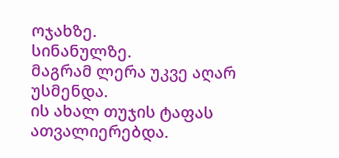ოჯახზე.
სინანულზე.
მაგრამ ლერა უკვე აღარ უსმენდა.
ის ახალ თუჯის ტაფას ათვალიერებდა.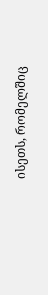ისეთს, რომელშიც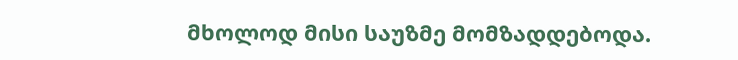მხოლოდ მისი საუზმე მომზადდებოდა.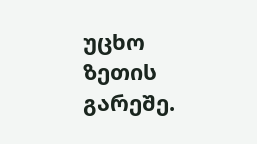უცხო ზეთის გარეშე.